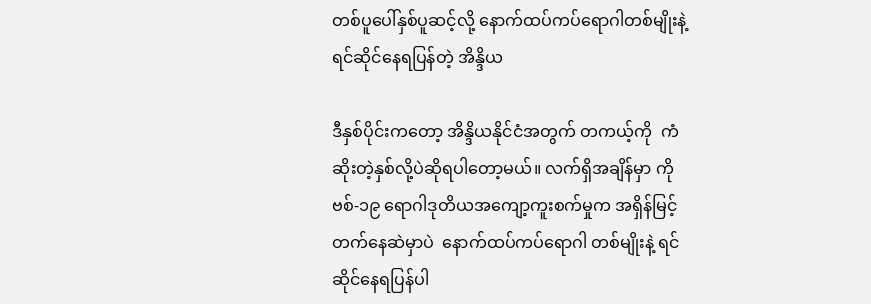တစ်ပူပေါ်နှစ်ပူဆင့်လို့ နောက်ထပ်ကပ်ရောဂါတစ်မျိုးနဲ့ရင်ဆိုင်နေရပြန်တဲ့ အိန္ဒိယ

ဒီနှစ်ပိုင်းကတော့ အိန္ဒိယနိုင်ငံအတွက် တကယ့်ကို  ကံဆိုးတဲ့နှစ်လို့ပဲဆိုရပါတော့မယ်။ လက်ရှိအချိန်မှာ ကိုဗစ်-၁၉ ရောဂါဒုတိယအကျော့ကူးစက်မှုက အရှိန်မြင့်တက်နေဆဲမှာပဲ  နောက်ထပ်ကပ်ရောဂါ တစ်မျိုးနဲ့ ရင်ဆိုင်နေရပြန်ပါ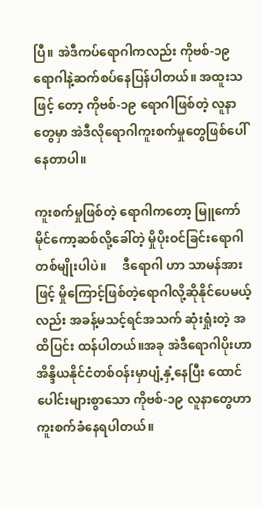ပြီ။ အဲဒီကပ်ရောဂါကလည်း ကိုဗစ်-၁၉ ရောဂါနဲ့ဆက်စပ်နေပြန်ပါတယ်။ အထူးသဖြင့် တော့ ကိုဗစ်-၁၉ ရောဂါဖြစ်တဲ့ လူနာတွေမှာ အဲဒီလိုရောဂါကူးစက်မှုတွေဖြစ်ပေါ်နေတာပါ။

ကူးစက်မှုဖြစ်တဲ့ ရောဂါကတော့ မြူကော်မိုင်ကော့ဆစ်လို့ခေါ်တဲ့ မှိုပိုးဝင်ခြင်းရောဂါတစ်မျိုးပါပဲ။     ဒီရောဂါ ဟာ သာမန်အားဖြင့် မှိုကြောင့်ဖြစ်တဲ့ရောဂါလို့ဆိုနိုင်ပေမယ့်လည်း အခန့်မသင့်ရင်အသက် ဆုံးရှုံးတဲ့ အထိပြင်း ထန်ပါတယ်။အခု အဲဒီရောဂါပိုးဟာ   အိန္ဒိယနိုင်ငံတစ်ဝန်းမှာပျံ့နှံ့နေပြီး ထောင်ပေါင်းများစွာသော ကိုဗစ်-၁၉ လူနာတွေဟာ ကူးစက်ခံနေရပါတယ်။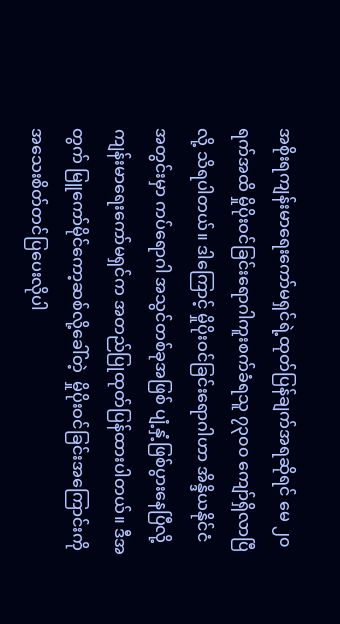အစိုးရကျန်းမာရေးကော်မရှင်ရဲ့ထုတ်ပြန်ချက်အရဆိုရင် မေ ၂၀ ရက်အထိ မှိုပိုးဝင်ခြင်းရောဂါကူးစက်ခံရသူ ၇၃၀၀ ကျော်ရှိလာပြီလို့ သိရပါတယ်။ ဒါကြောင့် မှိုပိုးဝင်ခြင်းရောဂါဟာ အိန္ဒိယနိုင်ငံအတွင်းမှာ ကပ်ရောဂါ အသွင်တစ်ခုအဖြစ် ပျံ့နှံ့ဖြစ်ပွားနေပြီလို့ ကျန်းမာရေးကော်မရှင်က အတည်ပြုထုတ်ပြန်ထားပါတယ်။ ဒီအတွက် မြူကော်မိုင်ကော့ဆစ်လို့ခေါ်တဲ့  မှိုပိုးဝင်ခြင်းအကြောင်းကို အသေးစိတ်တင်ပြပေးလိုပါ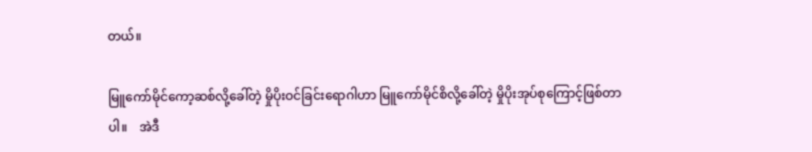တယ်။

မြူကော်မိုင်ကော့ဆစ်လို့ခေါ်တဲ့ မှိုပိုးဝင်ခြင်းရောဂါဟာ မြူကော်မိုင်စိလို့ခေါ်တဲ့ မှိုပိုးအုပ်စုကြောင့်ဖြစ်တာပါ။    အဲဒီ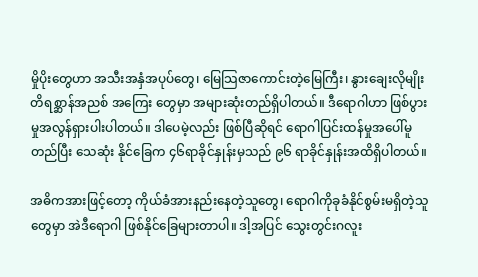မှိုပိုးတွေဟာ အသီးအနှံအပုပ်တွေ၊ မြေသြဇာကောင်းတဲ့မြေကြီး၊ နွားချေးလိုမျိုး တိရစ္ဆာန်အညစ် အကြေး တွေမှာ အများဆုံးတည်ရှိပါတယ်။ ဒီရောဂါဟာ ဖြစ်ပွားမှုအလွန်ရှားပါးပါတယ်။ ဒါပေမဲ့လည်း ဖြစ်ပြီဆိုရင် ရောဂါပြင်းထန်မှုအပေါ်မူတည်ပြီး သေဆုံး နိုင်ခြေက ၄၆ရာခိုင်နှုန်းမှသည် ၉၆ ရာခိုင်နှုန်းအထိရှိပါတယ်။

အဓိကအားဖြင့်တော့ ကိုယ်ခံအားနည်းနေတဲ့သူတွေ၊ ရောဂါကိုခုခံနိုင်စွမ်းမရှိတဲ့သူတွေမှာ အဲဒီရောဂါ ဖြစ်နိုင်ခြေများတာပါ။ ဒါ့အပြင် သွေးတွင်းဂလူး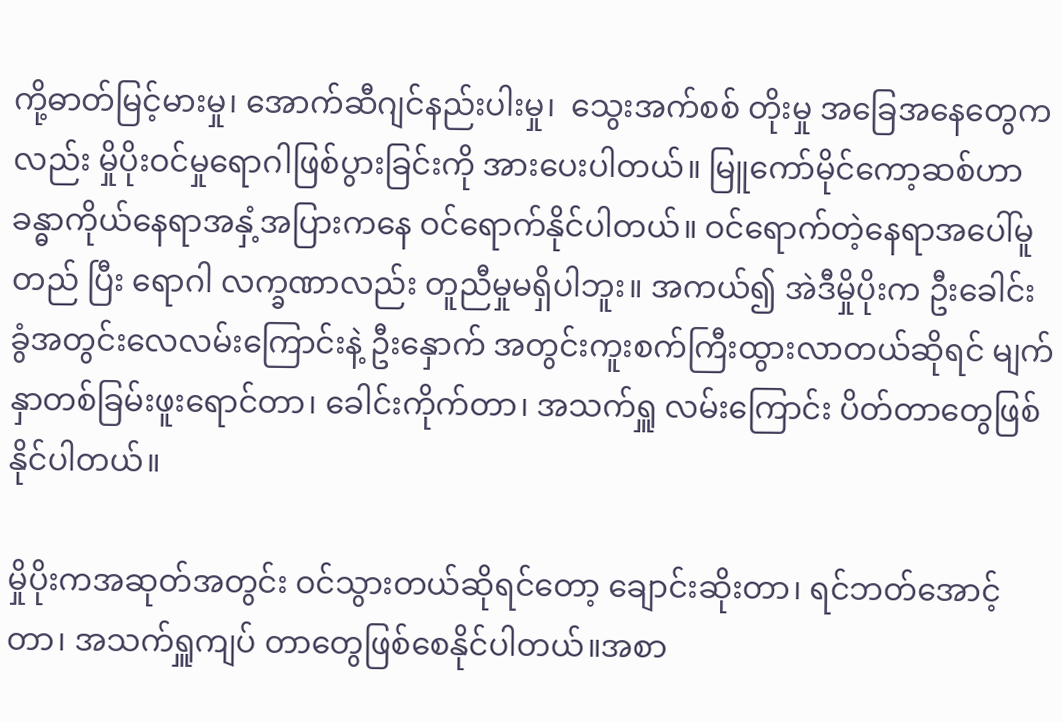ကို့ဓာတ်မြင့်မားမှု၊ အောက်ဆီဂျင်နည်းပါးမှု၊  သွေးအက်စစ် တိုးမှု အခြေအနေတွေကလည်း မှိုပိုးဝင်မှုရောဂါဖြစ်ပွားခြင်းကို အားပေးပါတယ်။ မြူကော်မိုင်ကော့ဆစ်ဟာ  ခန္ဓာကိုယ်နေရာအနှံ့အပြားကနေ ဝင်ရောက်နိုင်ပါတယ်။ ဝင်ရောက်တဲ့နေရာအပေါ်မူတည် ပြီး ရောဂါ လက္ခဏာလည်း တူညီမှုမရှိပါဘူး။ အကယ်၍ အဲဒီမှိုပိုးက ဦးခေါင်းခွံအတွင်းလေလမ်းကြောင်းနဲ့ ဦးနှောက် အတွင်းကူးစက်ကြီးထွားလာတယ်ဆိုရင် မျက်နှာတစ်ခြမ်းဖူးရောင်တာ၊ ခေါင်းကိုက်တာ၊ အသက်ရှူ လမ်းကြောင်း ပိတ်တာတွေဖြစ်နိုင်ပါတယ်။

မှိုပိုးကအဆုတ်အတွင်း ဝင်သွားတယ်ဆိုရင်တော့ ချောင်းဆိုးတာ၊ ရင်ဘတ်အောင့်တာ၊ အသက်ရှူကျပ် တာတွေဖြစ်စေနိုင်ပါတယ်။အစာ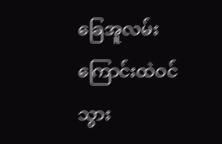ခြေအူလမ်းကြောင်းထဲဝင်သွား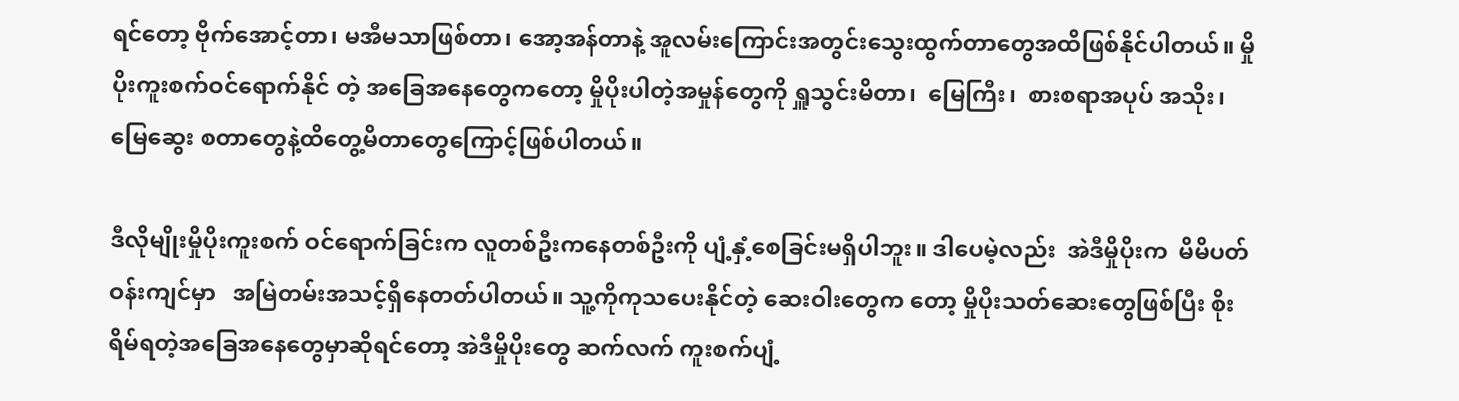ရင်တော့ ဗိုက်အောင့်တာ၊ မအီမသာဖြစ်တာ၊ အော့အန်တာနဲ့ အူလမ်းကြောင်းအတွင်းသွေးထွက်တာတွေအထိဖြစ်နိုင်ပါတယ်။ မှိုပိုးကူးစက်ဝင်ရောက်နိုင် တဲ့ အခြေအနေတွေကတော့ မှိုပိုးပါတဲ့အမှုန်တွေကို ရှူသွင်းမိတာ၊  မြေကြီး၊  စားစရာအပုပ် အသိုး၊ မြေဆွေး စတာတွေနဲ့ထိတွေ့မိတာတွေကြောင့်ဖြစ်ပါတယ်။

ဒီလိုမျိုးမှိုပိုးကူးစက် ဝင်ရောက်ခြင်းက လူတစ်ဦးကနေတစ်ဦးကို ပျံ့နှံ့စေခြင်းမရှိပါဘူး။ ဒါပေမဲ့လည်း  အဲဒီမှိုပိုးက  မိမိပတ်ဝန်းကျင်မှာ   အမြဲတမ်းအသင့်ရှိနေတတ်ပါတယ်။ သူ့ကိုကုသပေးနိုင်တဲ့ ဆေးဝါးတွေက တော့ မှိုပိုးသတ်ဆေးတွေဖြစ်ပြီး စိုးရိမ်ရတဲ့အခြေအနေတွေမှာဆိုရင်တော့ အဲဒီမှိုပိုးတွေ ဆက်လက် ကူးစက်ပျံ့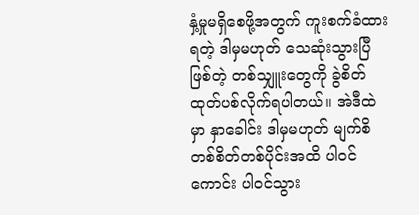နှံ့မှုမရှိစေဖို့အတွက် ကူးစက်ခံထားရတဲ့ ဒါမှမဟုတ် သေဆုံးသွားပြီဖြစ်တဲ့ တစ်သျှူးတွေကို ခွဲစိတ် ထုတ်ပစ်လိုက်ရပါတယ်။ အဲဒီထဲမှာ နှာခေါင်း ဒါမှမဟုတ် မျက်စိတစ်စိတ်တစ်ပိုင်းအထိ ပါဝင်ကောင်း ပါဝင်သွား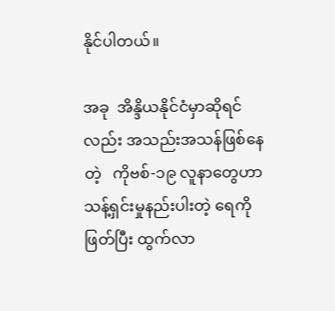နိုင်ပါတယ်။

အခု  အိန္ဒိယနိုင်ငံမှာဆိုရင်လည်း အသည်းအသန်ဖြစ်နေတဲ့   ကိုဗစ်-၁၉ လူနာတွေဟာ သန့်ရှင်းမှုနည်းပါးတဲ့ ရေကို ဖြတ်ပြီး ထွက်လာ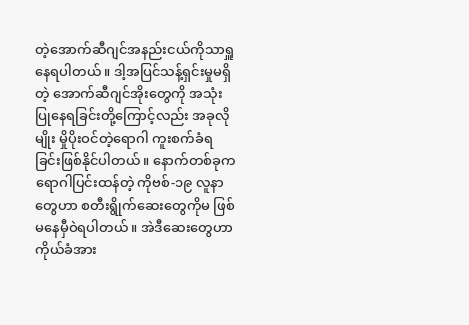တဲ့အောက်ဆီဂျင်အနည်းငယ်ကိုသာရှူနေရပါတယ်။ ဒါ့အပြင်သန့်ရှင်းမှုမရှိတဲ့ အောက်ဆီဂျင်အိုးတွေကို အသုံးပြုနေရခြင်းတို့ကြောင့်လည်း အခုလိုမျိုး မှိုပိုးဝင်တဲ့ရောဂါ ကူးစက်ခံရ ခြင်းဖြစ်နိုင်ပါတယ်။ နောက်တစ်ခုက   ရောဂါပြင်းထန်တဲ့ ကိုဗစ်-၁၉ လူနာတွေဟာ စတီးရွိုက်ဆေးတွေကိုမ ဖြစ်မနေမှီဝဲရပါတယ်။ အဲဒီဆေးတွေဟာ ကိုယ်ခံအား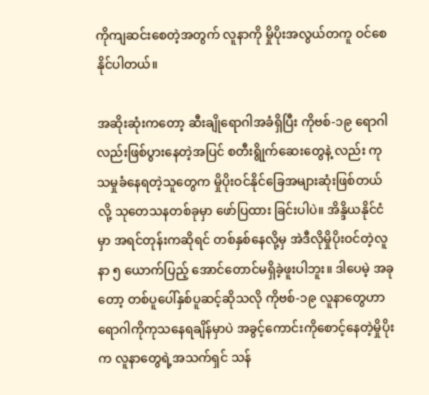ကိုကျဆင်းစေတဲ့အတွက် လူနာကို မှိုပိုးအလွယ်တကူ ဝင်စေနိုင်ပါတယ်။

အဆိုးဆုံးကတော့ ဆီးချိုရောဂါအခံရှိပြီး ကိုဗစ်-၁၉ ရောဂါလည်းဖြစ်ပွားနေတဲ့အပြင် စတီးရွိုက်ဆေးတွေနဲ့ လည်း ကုသမှုခံနေရတဲ့သူတွေက မှိုပိုးဝင်နိုင်ခြေအများဆုံးဖြစ်တယ်လို့ သုတေသနတစ်ခုမှာ ဖော်ပြထား ခြင်းပါပဲ။ အိန္ဒိယနိုင်ငံမှာ အရင်တုန်းကဆိုရင် တစ်နှစ်နေလို့မှ အဲဒီလိုမှိုပိုးဝင်တဲ့လူနာ ၅ ယောက်ပြည့် အောင်တောင်မရှိခဲ့ဖူးပါဘူး။ ဒါပေမဲ့ အခုတော့ တစ်ပူပေါ်နှစ်ပူဆင့်ဆိုသလို ကိုဗစ်-၁၉ လူနာတွေဟာ ရောဂါကိုကုသနေရချိန်မှာပဲ အခွင့်ကောင်းကိုစောင့်နေတဲ့မှိုပိုးက လူနာတွေရဲ့အသက်ရှင် သန်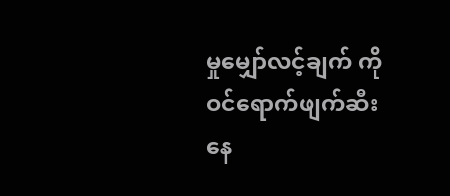မှုမျှော်လင့်ချက် ကို ဝင်ရောက်ဖျက်ဆီးနေ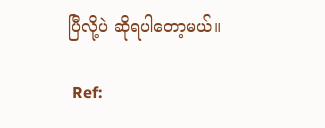ပြီလို့ပဲ ဆိုရပါတော့မယ်။

 Ref: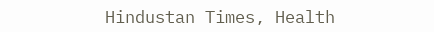Hindustan Times, Health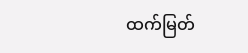ထက်မြတ်